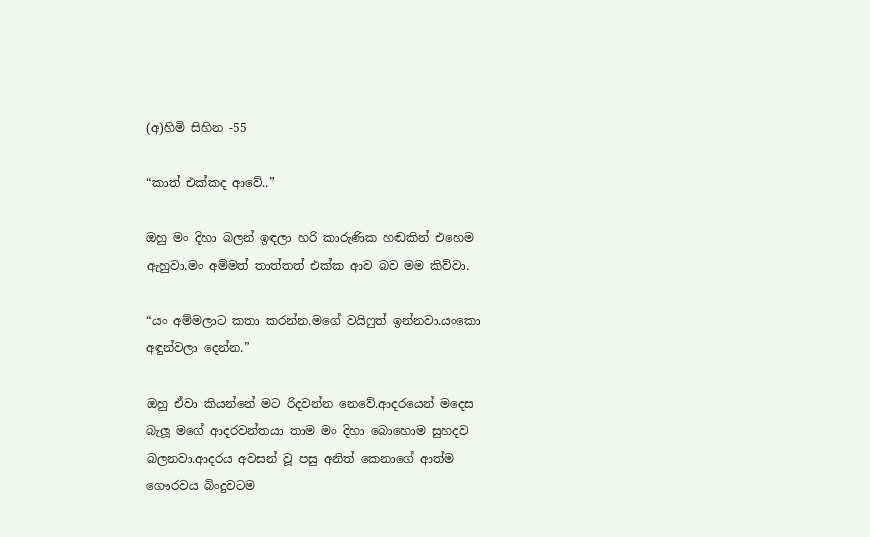(අ)හිමි සිහින -55

“කාත් එක්කද ආවේ..”

ඔහු මං දිහා බලන් ඉඳලා හරි කාරුණික හඬකින් එහෙම ඇහුවා.මං අම්මත් තාත්තත් එක්ක ආව බව මම කිව්වා.

“යං අම්මලාට කතා කරන්න.මගේ වයිෆුත් ඉන්නවා.යංකො අඳුන්වලා දෙන්න.”

ඔහු ඒවා කියන්නේ මට රිදවන්න නෙවේ.ආදරයෙන් මදෙස බැලූ මගේ ආදරවන්තයා තාම මං දිහා බොහොම සුහදව බලනවා.ආදරය අවසන් වූ පසු අනිත් කෙනාගේ ආත්ම ගෞරවය බිංදුවටම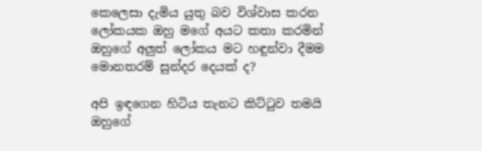කෙලෙසා දැමිය යුතු බව විශ්වාස කරන ලෝකයක ඔහු මගේ අයට කතා කරමින් ඔහුගේ අලුත් ලෝකය මට හඳුන්වා දීමම මොනතරම් සුන්දර දෙයක් ද?

අපි ඉඳගෙන හිටිය තැනට කිට්ටුව තමයි ඔහුගේ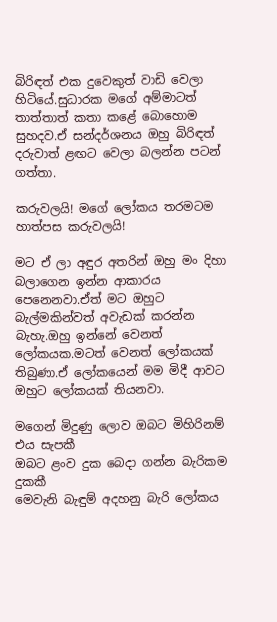බිරිඳත් එක දුවෙකුත් වාඩි වෙලා හිටියේ.සුධාරක මගේ අම්මාටත් තාත්තාත් කතා කළේ බොහොම සුහදව.ඒ සන්දර්ශනය ඔහු බිරිඳත් දරුවාත් ළඟට වෙලා බලන්න පටන් ගත්තා.

කරුවලයි! මගේ ලෝකය තරමටම හාත්පස කරුවලයි!

මට ඒ ලා අඳුර අතරින් ඔහු මං දිහා බලාගෙන ඉන්න ආකාරය පෙනෙනවා.ඒත් මට ඔහුට බැල්මකින්වත් අවැඩක් කරන්න බැහැ.ඔහු ඉන්නේ වෙනත් ලෝකයක.මටත් වෙනත් ලෝකයක් තිබුණා.ඒ ලෝකයෙන් මම මිදී ආවට ඔහුට ලෝකයක් තියනවා.

මගෙන් මිදුණු ලොව ඔබට මිහිරිනම් එය සැපකී
ඔබට ළංව දුක බෙදා ගන්න බැරිකම දුකකී
මෙවැනි බැඳුම් අදහනු බැරි ලෝකය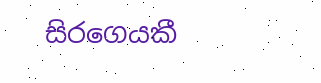සිරගෙයකී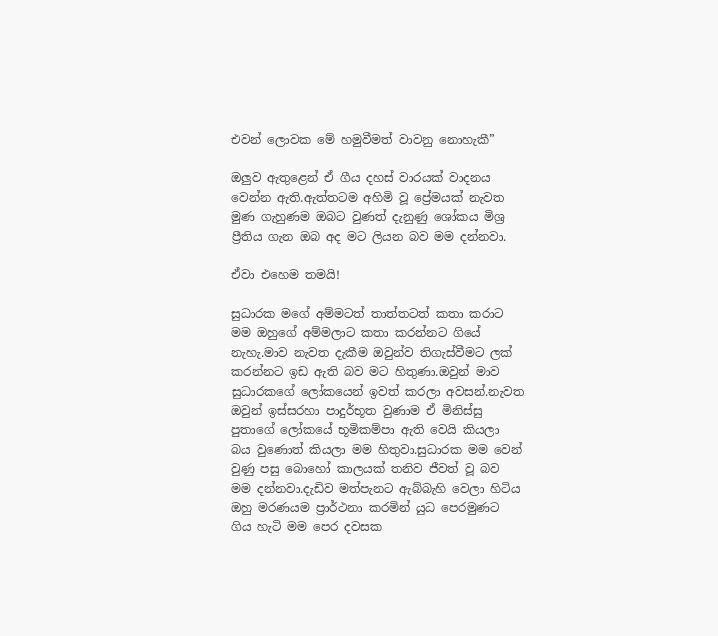එවන් ලොවක මේ හමුවීමත් වාවනු නොහැකී”

ඔලුව ඇතුළෙන් ඒ ගීය දහස් වාරයක් වාදනය වෙන්න ඇති.ඇත්තටම අහිමි වූ ප්‍රේමයක් නැවත මුණ ගැහුණම ඔබට වුණත් දැනුණු ශෝකය මිශ්‍ර ප්‍රීතිය ගැන ඔබ අද මට ලියන බව මම දන්නවා.

ඒවා එහෙම තමයි!

සුධාරක මගේ අම්මටත් තාත්තටත් කතා කරාට මම ඔහුගේ අම්මලාට කතා කරන්නට ගියේ නැහැ.මාව නැවත දැකීම ඔවුන්ව තිගැස්වීමට ලක් කරන්නට ඉඩ ඇති බව මට හිතුණා.ඔවුන් මාව සුධාරකගේ ලෝකයෙන් ඉවත් කරලා අවසන්.නැවත ඔවුන් ඉස්සරහා පාදුර්භූත වුණාම ඒ මිනිස්සු පුතාගේ ලෝකයේ භූමිකම්පා ඇති වෙයි කියලා බය වුණොත් කියලා මම හිතුවා.සුධාරක මම වෙන් වුණු පසු බොහෝ කාලයක් තනිව ජීවත් වූ බව මම දන්නවා.දැඩිව මත්පැනට ඇබ්බැහි වෙලා හිටිය ඔහු මරණයම ප්‍රාර්ථනා කරමින් යුධ පෙරමුණට ගිය හැටි මම පෙර දවසක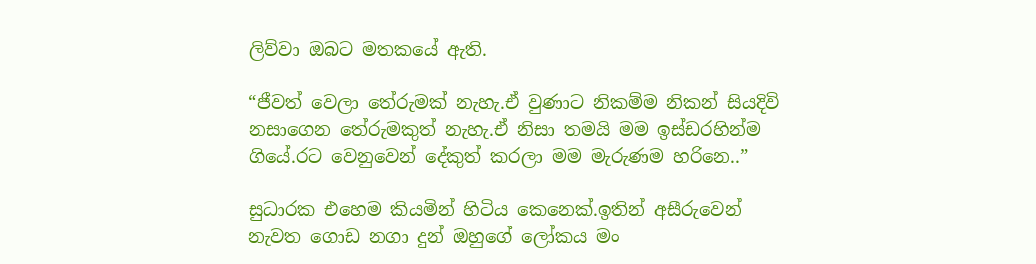ලිව්වා ඔබට මතකයේ ඇති.

“ජීවත් වෙලා තේරුමක් නැහැ.ඒ වුණාට නිකම්ම නිකන් සියදිවි නසාගෙන තේරුමකුත් නැහැ.ඒ නිසා තමයි මම ඉස්ඩරහින්ම ගියේ.රට වෙනුවෙන් දේකුත් කරලා මම මැරුණම හරිනෙ..”

සුධාරක එහෙම කියමින් හිටිය කෙනෙක්.ඉතින් අසීරුවෙන් නැවත ගොඩ නගා දුන් ඔහුගේ ලෝකය මං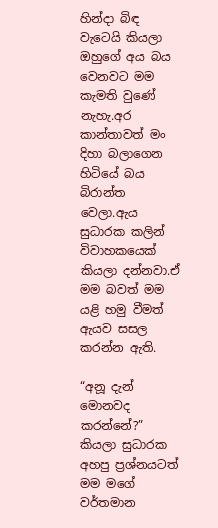හින්දා බිඳ වැටෙයි කියලා ඔහුගේ අය බය වෙනවට මම කැමති වුණේ නැහැ.අර කාන්තාවත් මං දිහා බලාගෙන හිටියේ බය බිරාන්ත වෙලා.ඇය සුධාරක කලින් විවාහකයෙක් කියලා දන්නවා.ඒ මම බවත් මම යළි හමු වීමත් ඇයව සසල කරන්න ඇති.

“අනූ දැන් මොනවද කරන්නේ?” කියලා සුධාරක අහපු ප්‍රශ්නයටත් මම මගේ වර්තමාන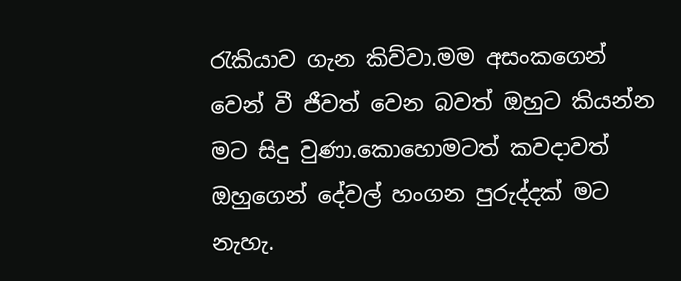රැකියාව ගැන කිව්වා.මම අසංකගෙන් වෙන් වී ජීවත් වෙන බවත් ඔහුට කියන්න මට සිදු වුණා.කොහොමටත් කවදාවත් ඔහුගෙන් දේවල් හංගන පුරුද්දක් මට නැහැ.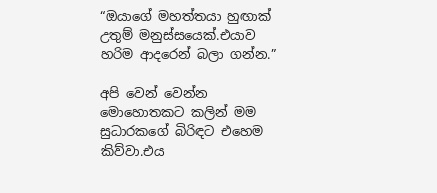“ඔයාගේ මහත්තයා හුඟාක් උතුම් මනුස්සයෙක්.එයාව හරිම ආදරෙන් බලා ගන්න.”

අපි වෙන් වෙන්න මොහොතකට කලින් මම සුධාරකගේ බිරිඳට එහෙම කිව්වා.එය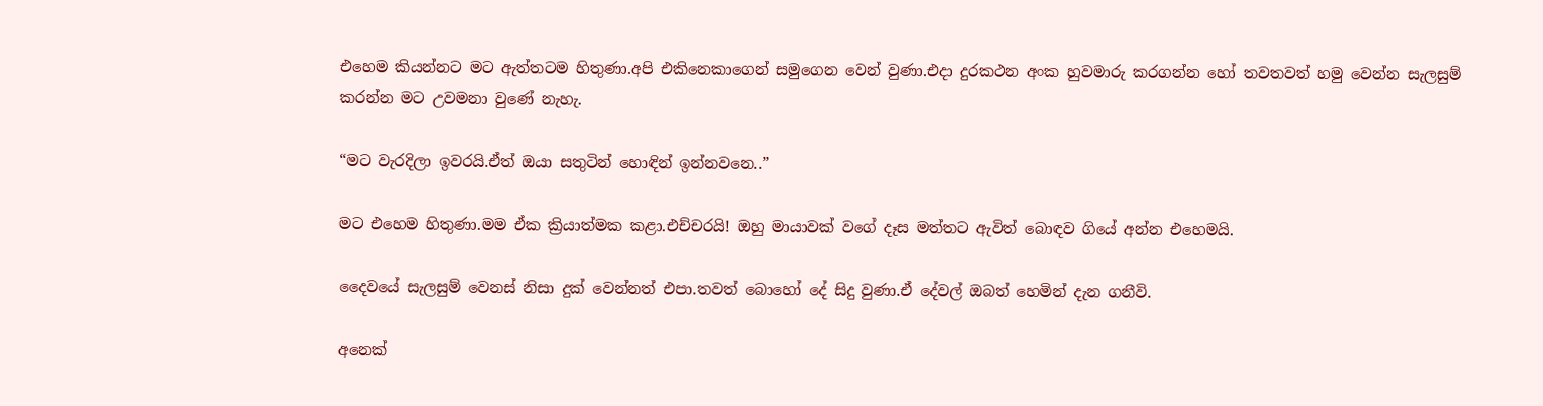එහෙම කියන්නට මට ඇත්තටම හිතුණා.අපි එකිනෙකාගෙන් සමුගෙන වෙන් වුණා.එදා දුරකථන අංක හුවමාරු කරගන්න හෝ තවතවත් හමු වෙන්න සැලසුම් කරන්න මට උවමනා වුණේ නැහැ.

“මට වැරදිලා ඉවරයි.ඒත් ඔයා සතුටින් හොඳින් ඉන්නවනෙ..”

මට එහෙම හිතුණා.මම ඒක ක්‍රියාත්මක කළා.එච්චරයි! ඔහු මායාවක් වගේ දෑස මත්තට ඇවිත් බොඳව ගියේ අන්න එහෙමයි.

දෛවයේ සැලසුම් වෙනස් නිසා දුක් වෙන්නත් එපා.තවත් බොහෝ දේ සිදු වුණා.ඒ දේවල් ඔබත් හෙමින් දැන ගනීවි.

අනෙක්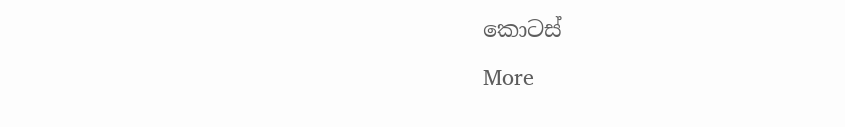කොටස්

More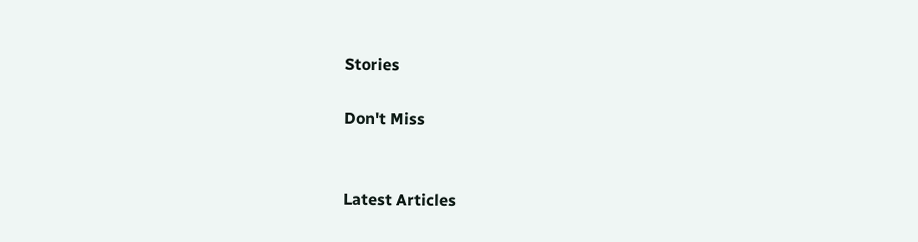Stories

Don't Miss


Latest Articles